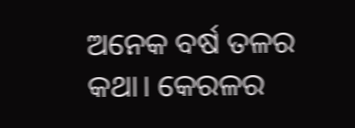ଅନେକ ବର୍ଷ ତଳର କଥା। କେରଳର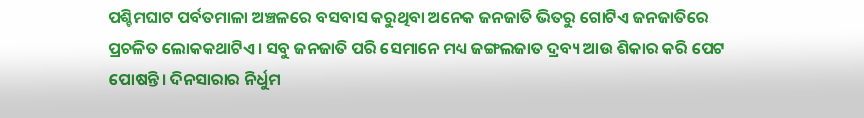ପଶ୍ଚିମଘାଟ ପର୍ବତମାଳା ଅଞ୍ଚଳରେ ବସବାସ କରୁଥିବା ଅନେକ ଜନଜାତି ଭିତରୁ ଗୋଟିଏ ଜନଜାତିରେ ପ୍ରଚଳିତ ଲୋକକଥାଟିଏ। ସବୁ ଜନଜାତି ପରି ସେମାନେ ମଧ୍ୟ ଜଙ୍ଗଲଜାତ ଦ୍ରବ୍ୟ ଆଉ ଶିକାର କରି ପେଟ ପୋଷନ୍ତି। ଦିନସାରାର ନିର୍ଧୁମ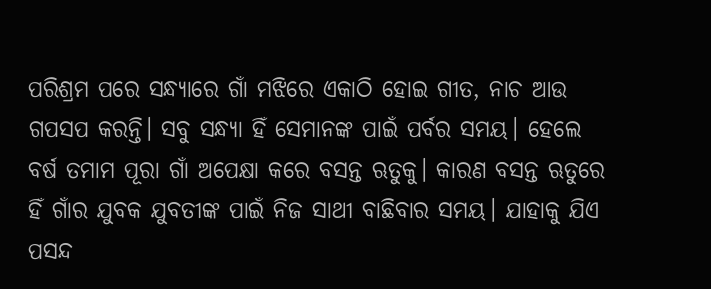ପରିଶ୍ରମ ପରେ ସନ୍ଧ୍ୟାରେ ଗାଁ ମଝିରେ ଏକାଠି ହୋଇ ଗୀତ, ନାଚ ଆଉ ଗପସପ କରନ୍ତି। ସବୁ ସନ୍ଧ୍ୟା ହିଁ ସେମାନଙ୍କ ପାଇଁ ପର୍ବର ସମୟ। ହେଲେ ବର୍ଷ ତମାମ ପୂରା ଗାଁ ଅପେକ୍ଷା କରେ ବସନ୍ତ ଋତୁକୁ। କାରଣ ବସନ୍ତ ଋତୁରେ ହିଁ ଗାଁର ଯୁବକ ଯୁବତୀଙ୍କ ପାଇଁ ନିଜ ସାଥୀ ବାଛିବାର ସମୟ। ଯାହାକୁ ଯିଏ ପସନ୍ଦ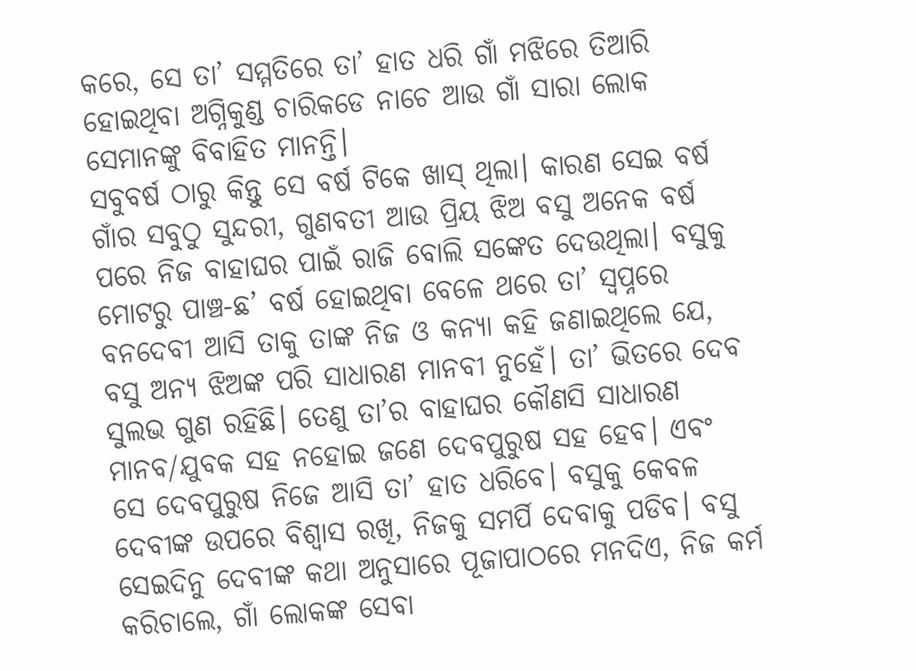କରେ, ସେ ତା’ ସମ୍ମତିରେ ତା’ ହାତ ଧରି ଗାଁ ମଝିରେ ତିଆରି ହୋଇଥିବା ଅଗ୍ନିକୁଣ୍ଡ ଚାରିକଡେ ନାଚେ ଆଉ ଗାଁ ସାରା ଲୋକ ସେମାନଙ୍କୁ ବିବାହିତ ମାନନ୍ତି।
ସବୁବର୍ଷ ଠାରୁ କିନ୍ତୁ ସେ ବର୍ଷ ଟିକେ ଖାସ୍ ଥିଲା। କାରଣ ସେଇ ବର୍ଷ ଗାଁର ସବୁଠୁ ସୁନ୍ଦରୀ, ଗୁଣବତୀ ଆଉ ପ୍ରିୟ ଝିଅ ବସୁ ଅନେକ ବର୍ଷ ପରେ ନିଜ ବାହାଘର ପାଇଁ ରାଜି ବୋଲି ସଙ୍କେତ ଦେଉଥିଲା। ବସୁକୁ ମୋଟରୁ ପାଞ୍ଚ-ଛ’ ବର୍ଷ ହୋଇଥିବା ବେଳେ ଥରେ ତା’ ସ୍ବପ୍ନରେ ବନଦେବୀ ଆସି ତାକୁ ତାଙ୍କ ନିଜ ଓ କନ୍ୟା କହି ଜଣାଇଥିଲେ ଯେ, ବସୁ ଅନ୍ୟ ଝିଅଙ୍କ ପରି ସାଧାରଣ ମାନବୀ ନୁହେଁ। ତା’ ଭିତରେ ଦେବ ସୁଲଭ ଗୁଣ ରହିଛି। ତେଣୁ ତା’ର ବାହାଘର କୌଣସି ସାଧାରଣ ମାନବ/ଯୁବକ ସହ ନହୋଇ ଜଣେ ଦେବପୁରୁଷ ସହ ହେବ। ଏବଂ ସେ ଦେବପୁରୁଷ ନିଜେ ଆସି ତା’ ହାତ ଧରିବେ। ବସୁକୁ କେବଳ ଦେବୀଙ୍କ ଉପରେ ବିଶ୍ବାସ ରଖି, ନିଜକୁ ସମର୍ପି ଦେବାକୁ ପଡିବ। ବସୁ ସେଇଦିନୁ ଦେବୀଙ୍କ କଥା ଅନୁସାରେ ପୂଜାପାଠରେ ମନଦିଏ, ନିଜ କର୍ମ କରିଚାଲେ, ଗାଁ ଲୋକଙ୍କ ସେବା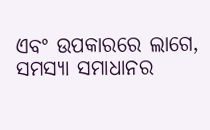ଏବଂ ଉପକାରରେ ଲାଗେ, ସମସ୍ୟା ସମାଧାନର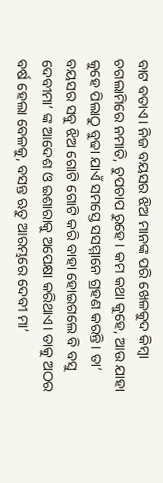ବାଟ ବତାଏ। ନିଜ ବୟସର ଝିଅ ମାନଙ୍କ ପରି ଖେଳକୁଦ କିମ୍ବା ଚଗଲାମିରେ ନମାତି, ଚୁପଚାପ ରୁହେ। କମ କଥା କୁହେ, ଆଉ ଯାହା କୁହେ ପିଲାଠୁ ବୁଢା ଯାଏଁ ସମସ୍ତେ ସସମ୍ମାନେ ଗ୍ରହଣ କରନ୍ତି। ତା’ ବୟସର ସବୁ ଝିଅ ଗୋଟି ଗୋଟି କରି ବାହା ହୋଇଗଲେ ବି ବସୁ ଦେବୀମା’ ଙ୍କ ଆଦେଶ ଓ ଇଶାରାକୁ ଅପେକ୍ଷା କରିଥାଏ। ତାକୁ ଅଠର ବର୍ଷ ହେଲା ବେଳକୁ, ବସନ୍ତ ଋତୁ ଆରମ୍ଭରେ ଦେବୀ ମା’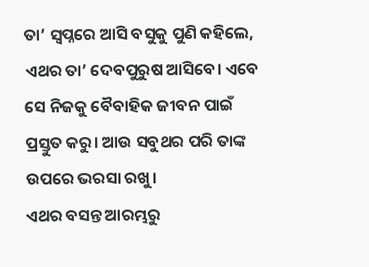ତା’ ସ୍ବପ୍ନରେ ଆସି ବସୁକୁ ପୁଣି କହିଲେ, ଏଥର ତା’ ଦେବପୁରୁଷ ଆସିବେ। ଏବେ ସେ ନିଜକୁ ବୈବାହିକ ଜୀବନ ପାଇଁ ପ୍ରସ୍ତୁତ କରୁ। ଆଉ ସବୁଥର ପରି ତାଙ୍କ ଉପରେ ଭରସା ରଖୁ।
ଏଥର ବସନ୍ତ ଆରମ୍ଭରୁ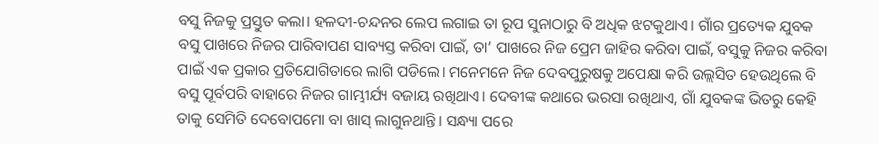ବସୁ ନିଜକୁ ପ୍ରସ୍ତୁତ କଲା। ହଳଦୀ-ଚନ୍ଦନର ଲେପ ଲଗାଇ ତା ରୂପ ସୁନାଠାରୁ ବି ଅଧିକ ଝଟକୁଥାଏ। ଗାଁର ପ୍ରତ୍ୟେକ ଯୁବକ ବସୁ ପାଖରେ ନିଜର ପାରିବାପଣ ସାବ୍ୟସ୍ତ କରିବା ପାଇଁ, ତା’ ପାଖରେ ନିଜ ପ୍ରେମ ଜାହିର କରିବା ପାଇଁ, ବସୁକୁ ନିଜର କରିବା ପାଇଁ ଏକ ପ୍ରକାର ପ୍ରତିଯୋଗିତାରେ ଲାଗି ପଡିଲେ। ମନେମନେ ନିଜ ଦେବପୁରୁଷକୁ ଅପେକ୍ଷା କରି ଉଲ୍ଲସିତ ହେଉଥିଲେ ବି ବସୁ ପୂର୍ବପରି ବାହାରେ ନିଜର ଗାମ୍ଭୀର୍ଯ୍ୟ ବଜାୟ ରଖିଥାଏ। ଦେବୀଙ୍କ କଥାରେ ଭରସା ରଖିଥାଏ, ଗାଁ ଯୁବକଙ୍କ ଭିତରୁ କେହି ତାକୁ ସେମିତି ଦେବୋପମୋ ବା ଖାସ୍ ଲାଗୁନଥାନ୍ତି। ସନ୍ଧ୍ୟା ପରେ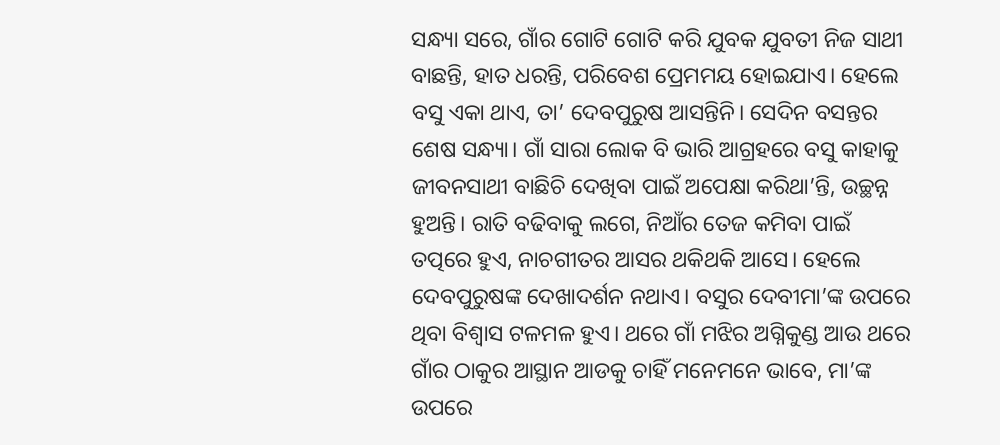ସନ୍ଧ୍ୟା ସରେ, ଗାଁର ଗୋଟି ଗୋଟି କରି ଯୁବକ ଯୁବତୀ ନିଜ ସାଥୀ ବାଛନ୍ତି, ହାତ ଧରନ୍ତି, ପରିବେଶ ପ୍ରେମମୟ ହୋଇଯାଏ। ହେଲେ ବସୁ ଏକା ଥାଏ, ତା’ ଦେବପୁରୁଷ ଆସନ୍ତିନି। ସେଦିନ ବସନ୍ତର ଶେଷ ସନ୍ଧ୍ୟା। ଗାଁ ସାରା ଲୋକ ବି ଭାରି ଆଗ୍ରହରେ ବସୁ କାହାକୁ ଜୀବନସାଥୀ ବାଛିଚି ଦେଖିବା ପାଇଁ ଅପେକ୍ଷା କରିଥା’ନ୍ତି, ଉଚ୍ଛନ୍ନ ହୁଅନ୍ତି। ରାତି ବଢିବାକୁ ଲଗେ, ନିଆଁର ତେଜ କମିବା ପାଇଁ ତତ୍ପରେ ହୁଏ, ନାଚଗୀତର ଆସର ଥକିଥକି ଆସେ। ହେଲେ ଦେବପୁରୁଷଙ୍କ ଦେଖାଦର୍ଶନ ନଥାଏ। ବସୁର ଦେବୀମା’ଙ୍କ ଉପରେ ଥିବା ବିଶ୍ୱାସ ଟଳମଳ ହୁଏ। ଥରେ ଗାଁ ମଝିର ଅଗ୍ନିକୁଣ୍ଡ ଆଉ ଥରେ ଗାଁର ଠାକୁର ଆସ୍ଥାନ ଆଡକୁ ଚାହିଁ ମନେମନେ ଭାବେ, ମା’ଙ୍କ ଉପରେ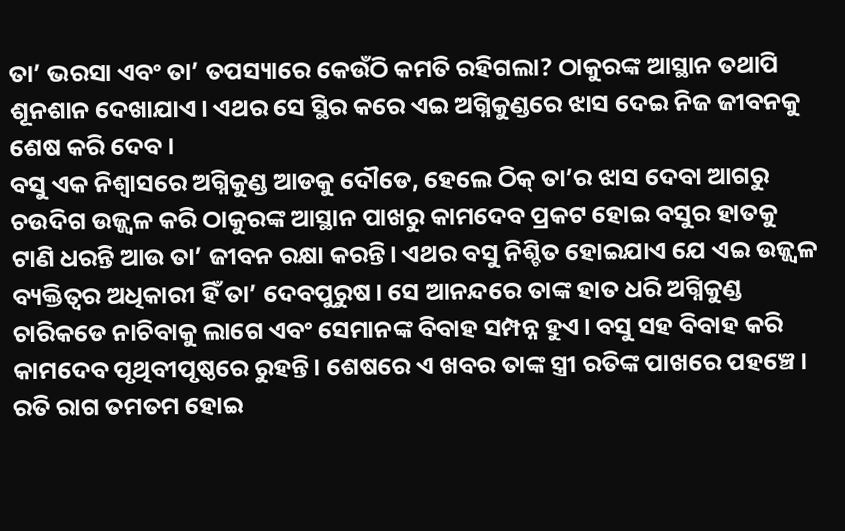ତା’ ଭରସା ଏବଂ ତା’ ତପସ୍ୟାରେ କେଉଁଠି କମତି ରହିଗଲା? ଠାକୁରଙ୍କ ଆସ୍ଥାନ ତଥାପି ଶୂନଶାନ ଦେଖାଯାଏ। ଏଥର ସେ ସ୍ଥିର କରେ ଏଇ ଅଗ୍ନିକୁଣ୍ଡରେ ଝାସ ଦେଇ ନିଜ ଜୀବନକୁ ଶେଷ କରି ଦେବ।
ବସୁ ଏକ ନିଶ୍ୱାସରେ ଅଗ୍ନିକୁଣ୍ଡ ଆଡକୁ ଦୌଡେ, ହେଲେ ଠିକ୍ ତା’ର ଝାସ ଦେବା ଆଗରୁ ଚଉଦିଗ ଉଜ୍ଜ୍ୱଳ କରି ଠାକୁରଙ୍କ ଆସ୍ଥାନ ପାଖରୁ କାମଦେବ ପ୍ରକଟ ହୋଇ ବସୁର ହାତକୁ ଟାଣି ଧରନ୍ତି ଆଉ ତା’ ଜୀବନ ରକ୍ଷା କରନ୍ତି। ଏଥର ବସୁ ନିଶ୍ଚିତ ହୋଇଯାଏ ଯେ ଏଇ ଉଜ୍ଜ୍ୱଳ ବ୍ୟକ୍ତିତ୍ୱର ଅଧିକାରୀ ହିଁ ତା’ ଦେବପୁରୁଷ। ସେ ଆନନ୍ଦରେ ତାଙ୍କ ହାତ ଧରି ଅଗ୍ନିକୁଣ୍ଡ ଚାରିକଡେ ନାଚିବାକୁ ଲାଗେ ଏବଂ ସେମାନଙ୍କ ବିବାହ ସମ୍ପନ୍ନ ହୁଏ। ବସୁ ସହ ବିବାହ କରି କାମଦେବ ପୃଥିବୀପୃଷ୍ଠରେ ରୁହନ୍ତି। ଶେଷରେ ଏ ଖବର ତାଙ୍କ ସ୍ତ୍ରୀ ରତିଙ୍କ ପାଖରେ ପହଞ୍ଚେ। ରତି ରାଗ ତମତମ ହୋଇ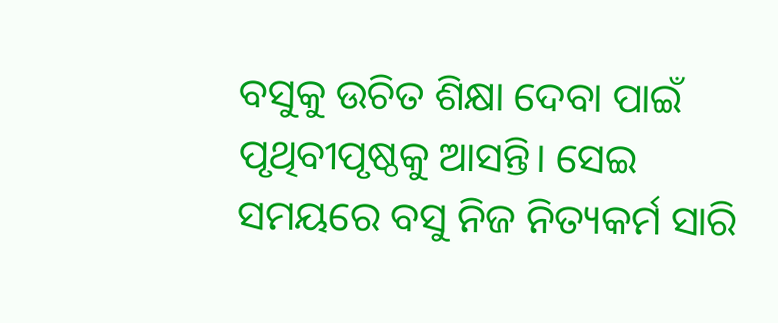ବସୁକୁ ଉଚିତ ଶିକ୍ଷା ଦେବା ପାଇଁ ପୃଥିବୀପୃଷ୍ଠକୁ ଆସନ୍ତି। ସେଇ ସମୟରେ ବସୁ ନିଜ ନିତ୍ୟକର୍ମ ସାରି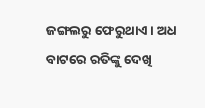ଜଙ୍ଗଲରୁ ଫେରୁଥାଏ। ଅଧ ବାଟରେ ରତିଙ୍କୁ ଦେଖି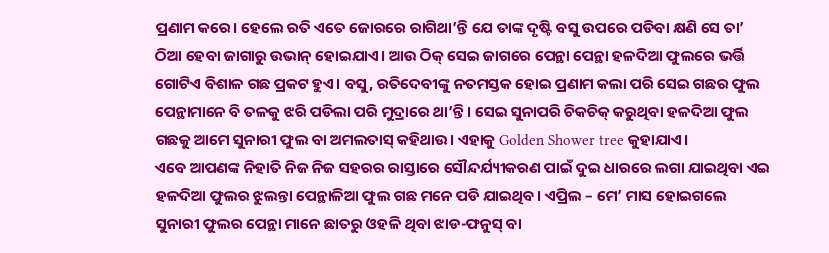ପ୍ରଣାମ କରେ। ହେଲେ ରତି ଏତେ ଜୋରରେ ରାଗିଥା’ନ୍ତି ଯେ ତାଙ୍କ ଦୃଷ୍ଟି ବସୁ ଉପରେ ପଡିବା କ୍ଷଣି ସେ ତା’ ଠିଆ ହେବା ଜାଗାରୁ ଉଭାନ୍ ହୋଇଯାଏ। ଆଉ ଠିକ୍ ସେଇ ଜାଗରେ ପେନ୍ଥା ପେନ୍ଥା ହଳଦିଆ ଫୁଲରେ ଭର୍ତ୍ତି ଗୋଟିଏ ବିଶାଳ ଗଛ ପ୍ରକଟ ହୁଏ। ବସୁ, ରତିଦେବୀଙ୍କୁ ନତମସ୍ତକ ହୋଇ ପ୍ରଣାମ କଲା ପରି ସେଇ ଗଛର ଫୁଲ ପେନ୍ଥାମାନେ ବି ତଳକୁ ଝରି ପଡିଲା ପରି ମୁଦ୍ରାରେ ଥା’ନ୍ତି। ସେଇ ସୁନାପରି ଚିକଚିକ୍ କରୁଥିବା ହଳଦିଆ ଫୁଲ ଗଛକୁ ଆମେ ସୁନାରୀ ଫୁଲ ବା ଅମଲତାସ୍ କହିଥାଉ। ଏହାକୁ Golden Shower tree କୁହାଯାଏ।
ଏବେ ଆପଣଙ୍କ ନିହାତି ନିଜ ନିଜ ସହରର ରାସ୍ତାରେ ସୌନ୍ଦର୍ଯ୍ୟୀକରଣ ପାଇଁ ଦୁଇ ଧାରରେ ଲଗା ଯାଇଥିବା ଏଇ ହଳଦିଆ ଫୁଲର ଝୁଲନ୍ତା ପେନ୍ଥାଳିଆ ଫୁଲ ଗଛ ମନେ ପଡି ଯାଇଥିବ। ଏପ୍ରିଲ – ମେ’ ମାସ ହୋଇଗଲେ ସୁନାରୀ ଫୁଲର ପେନ୍ଥା ମାନେ ଛାତରୁ ଓହଳି ଥିବା ଝାଡ-ଫନୁସ୍ ବା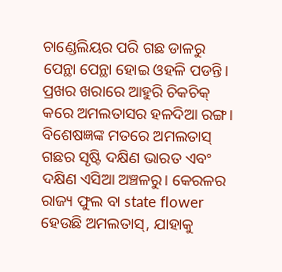ଚାଣ୍ଡେଲିୟର ପରି ଗଛ ଡାଳରୁ ପେନ୍ଥା ପେନ୍ଥା ହୋଇ ଓହଳି ପଡନ୍ତି। ପ୍ରଖର ଖରାରେ ଆହୁରି ଚିକଚିକ୍ କରେ ଅମଲତାସର ହଳଦିଆ ରଙ୍ଗ। ବିଶେଷଜ୍ଞଙ୍କ ମତରେ ଅମଲତାସ୍ ଗଛର ସୃଷ୍ଟି ଦକ୍ଷିଣ ଭାରତ ଏବଂ ଦକ୍ଷିଣ ଏସିଆ ଅଞ୍ଚଳରୁ। କେରଳର ରାଜ୍ୟ ଫୁଲ ବା state flower ହେଉଛି ଅମଲତାସ୍, ଯାହାକୁ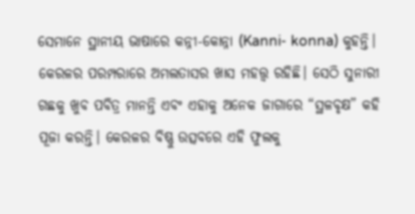ସେମାନେ ସ୍ଥାନୀୟ ଭାଷାରେ କନ୍ନୀ-କୋନ୍ନା (Kanni- konna) କୁହନ୍ତି। କେରଳର ପରମ୍ପରାରେ ଅମଲତାସର ଖାସ ମହତ୍ତ୍ଵ ରହିଛି। ସେଠି ସୁନାରୀ ଗଛକୁ ଖୁବ ପବିତ୍ର ମାନନ୍ତି ଏବଂ ଏହାକୁ ଅନେକ ଜାଗାରେ “ସ୍ଥଳବୃକ୍ଷ” କହି ପୂଜା କରନ୍ତି। କେରଳର ବିଷ୍ଣୁ ଉତ୍ସବରେ ଏହି ଫୁଲକୁ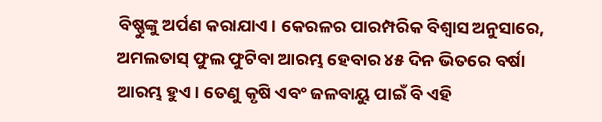ବିଷ୍ଣୁଙ୍କୁ ଅର୍ପଣ କରାଯାଏ। କେରଳର ପାରମ୍ପରିକ ବିଶ୍ୱାସ ଅନୁସାରେ, ଅମଲତାସ୍ ଫୁଲ ଫୁଟିବା ଆରମ୍ଭ ହେବାର ୪୫ ଦିନ ଭିତରେ ବର୍ଷା ଆରମ୍ଭ ହୁଏ। ତେଣୁ କୃଷି ଏବଂ ଜଳବାୟୁ ପାଇଁ ବି ଏହି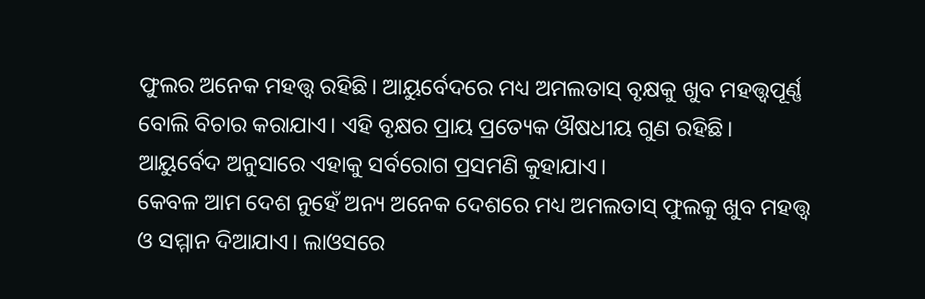ଫୁଲର ଅନେକ ମହତ୍ତ୍ଵ ରହିଛି। ଆୟୁର୍ବେଦରେ ମଧ୍ୟ ଅମଲତାସ୍ ବୃକ୍ଷକୁ ଖୁବ ମହତ୍ତ୍ୱପୂର୍ଣ୍ଣ ବୋଲି ବିଚାର କରାଯାଏ। ଏହି ବୃକ୍ଷର ପ୍ରାୟ ପ୍ରତ୍ୟେକ ଔଷଧୀୟ ଗୁଣ ରହିଛି। ଆୟୁର୍ବେଦ ଅନୁସାରେ ଏହାକୁ ସର୍ବରୋଗ ପ୍ରସମଣି କୁହାଯାଏ।
କେବଳ ଆମ ଦେଶ ନୁହେଁ ଅନ୍ୟ ଅନେକ ଦେଶରେ ମଧ୍ୟ ଅମଲତାସ୍ ଫୁଲକୁ ଖୁବ ମହତ୍ତ୍ଵ ଓ ସମ୍ମାନ ଦିଆଯାଏ। ଲାଓସରେ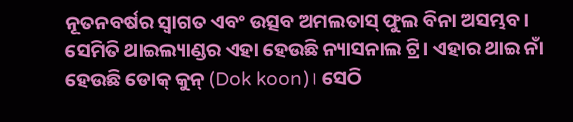ନୂତନବର୍ଷର ସ୍ବାଗତ ଏବଂ ଉତ୍ସବ ଅମଲତାସ୍ ଫୁଲ ବିନା ଅସମ୍ଭବ। ସେମିତି ଥାଇଲ୍ୟାଣ୍ଡର ଏହା ହେଉଛି ନ୍ୟାସନାଲ ଟ୍ରି। ଏହାର ଥାଇ ନାଁ ହେଉଛି ଡୋକ୍ କୁନ୍ (Dok koon)। ସେଠି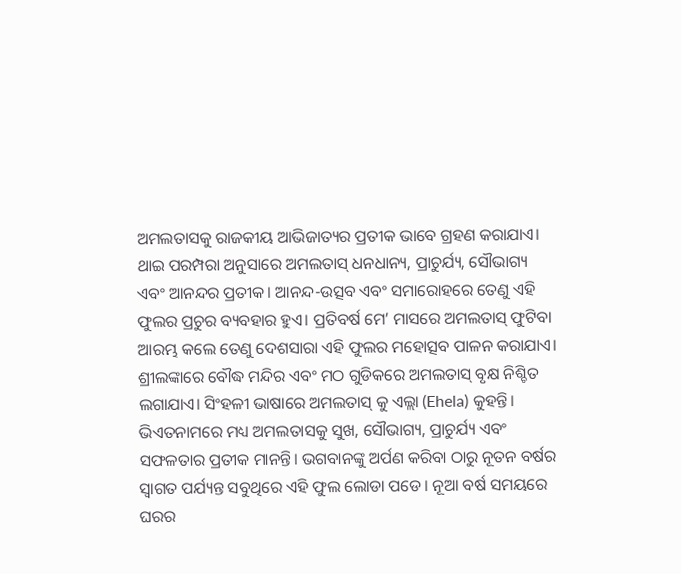ଅମଲତାସକୁ ରାଜକୀୟ ଆଭିଜାତ୍ୟର ପ୍ରତୀକ ଭାବେ ଗ୍ରହଣ କରାଯାଏ। ଥାଇ ପରମ୍ପରା ଅନୁସାରେ ଅମଲତାସ୍ ଧନଧାନ୍ୟ, ପ୍ରାଚୁର୍ଯ୍ୟ, ସୌଭାଗ୍ୟ ଏବଂ ଆନନ୍ଦର ପ୍ରତୀକ। ଆନନ୍ଦ-ଉତ୍ସବ ଏବଂ ସମାରୋହରେ ତେଣୁ ଏହି ଫୁଲର ପ୍ରଚୁର ବ୍ୟବହାର ହୁଏ। ପ୍ରତିବର୍ଷ ମେ’ ମାସରେ ଅମଲତାସ୍ ଫୁଟିବା ଆରମ୍ଭ କଲେ ତେଣୁ ଦେଶସାରା ଏହି ଫୁଲର ମହୋତ୍ସବ ପାଳନ କରାଯାଏ। ଶ୍ରୀଲଙ୍କାରେ ବୌଦ୍ଧ ମନ୍ଦିର ଏବଂ ମଠ ଗୁଡିକରେ ଅମଲତାସ୍ ବୃକ୍ଷ ନିଶ୍ଚିତ ଲଗାଯାଏ। ସିଂହଳୀ ଭାଷାରେ ଅମଲତାସ୍ କୁ ଏଲ୍ଲା (Ehela) କୁହନ୍ତି। ଭିଏତନାମରେ ମଧ୍ୟ ଅମଲତାସକୁ ସୁଖ, ସୌଭାଗ୍ୟ, ପ୍ରାଚୁର୍ଯ୍ୟ ଏବଂ ସଫଳତାର ପ୍ରତୀକ ମାନନ୍ତି। ଭଗବାନଙ୍କୁ ଅର୍ପଣ କରିବା ଠାରୁ ନୂତନ ବର୍ଷର ସ୍ବାଗତ ପର୍ଯ୍ୟନ୍ତ ସବୁଥିରେ ଏହି ଫୁଲ ଲୋଡା ପଡେ। ନୂଆ ବର୍ଷ ସମୟରେ ଘରର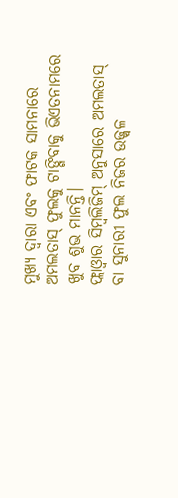ମୁଖ୍ୟ ଦ୍ବାରା ଏବଂ ଫାଟକ ସାମନାରେ ଅମଲତାସ୍ ଫୁଲକୁ ଟାଙ୍ଗିବାକୁ ଭିଏତନାମରେ ଖୁବ ଶୁଭ ମାନନ୍ତି।
ଫ୍ଲାଓ୍ବାର ସିମ୍ବଲିଜିମ୍ ଅନୁସାରେ ଅମଲତାସ୍ ବା ସୁନାରୀ ଫୁଲ ନିଜର ଉଜ୍ଜ୍ବଳ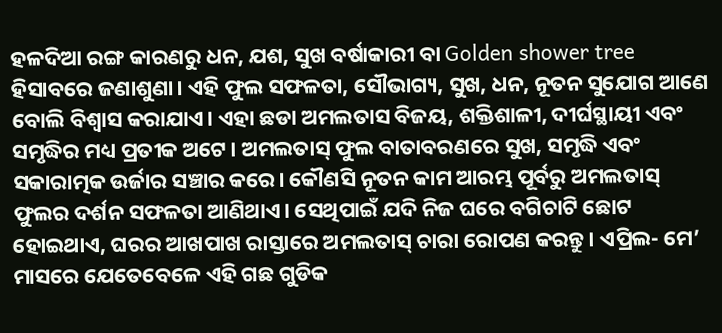ହଳଦିଆ ରଙ୍ଗ କାରଣରୁ ଧନ, ଯଶ, ସୁଖ ବର୍ଷାକାରୀ ବା Golden shower tree ହିସାବରେ ଜଣାଶୁଣା। ଏହି ଫୁଲ ସଫଳତା, ସୌଭାଗ୍ୟ, ସୁଖ, ଧନ, ନୂତନ ସୁଯୋଗ ଆଣେ ବୋଲି ବିଶ୍ୱାସ କରାଯାଏ। ଏହା ଛଡା ଅମଲତାସ ବିଜୟ, ଶକ୍ତିଶାଳୀ, ଦୀର୍ଘସ୍ଥାୟୀ ଏବଂ ସମୃଦ୍ଧିର ମଧ୍ୟ ପ୍ରତୀକ ଅଟେ। ଅମଲତାସ୍ ଫୁଲ ବାତାବରଣରେ ସୁଖ, ସମୃଦ୍ଧି ଏବଂ ସକାରାତ୍ମକ ଉର୍ଜାର ସଞ୍ଚାର କରେ। କୌଣସି ନୂତନ କାମ ଆରମ୍ଭ ପୂର୍ବରୁ ଅମଲତାସ୍ ଫୁଲର ଦର୍ଶନ ସଫଳତା ଆଣିଥାଏ। ସେଥିପାଇଁ ଯଦି ନିଜ ଘରେ ବଗିଚାଟି ଛୋଟ ହୋଇଥାଏ, ଘରର ଆଖପାଖ ରାସ୍ତାରେ ଅମଲତାସ୍ ଚାରା ରୋପଣ କରନ୍ତୁ। ଏପ୍ରିଲ- ମେ’ ମାସରେ ଯେତେବେଳେ ଏହି ଗଛ ଗୁଡିକ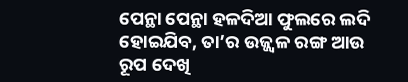ପେନ୍ଥା ପେନ୍ଥା ହଳଦିଆ ଫୁଲରେ ଲଦି ହୋଇଯିବ, ତା’ର ଉଜ୍ଜ୍ୱଳ ରଙ୍ଗ ଆଉ ରୂପ ଦେଖି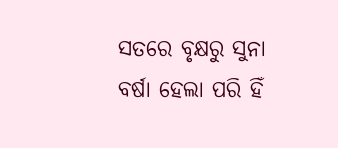ସତରେ ବୃକ୍ଷରୁ ସୁନା ବର୍ଷା ହେଲା ପରି ହିଁ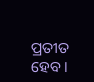ପ୍ରତୀତ ହେବ।